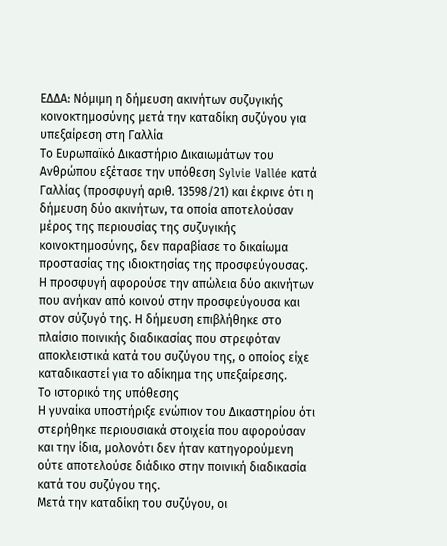ΕΔΔΑ: Νόμιμη η δήμευση ακινήτων συζυγικής κοινοκτημοσύνης μετά την καταδίκη συζύγου για υπεξαίρεση στη Γαλλία
Το Ευρωπαϊκό Δικαστήριο Δικαιωμάτων του Ανθρώπου εξέτασε την υπόθεση Sylvie Vallée κατά Γαλλίας (προσφυγή αριθ. 13598/21) και έκρινε ότι η δήμευση δύο ακινήτων, τα οποία αποτελούσαν μέρος της περιουσίας της συζυγικής κοινοκτημοσύνης, δεν παραβίασε το δικαίωμα προστασίας της ιδιοκτησίας της προσφεύγουσας.
Η προσφυγή αφορούσε την απώλεια δύο ακινήτων που ανήκαν από κοινού στην προσφεύγουσα και στον σύζυγό της. Η δήμευση επιβλήθηκε στο πλαίσιο ποινικής διαδικασίας που στρεφόταν αποκλειστικά κατά του συζύγου της, ο οποίος είχε καταδικαστεί για το αδίκημα της υπεξαίρεσης.
Το ιστορικό της υπόθεσης
Η γυναίκα υποστήριξε ενώπιον του Δικαστηρίου ότι στερήθηκε περιουσιακά στοιχεία που αφορούσαν και την ίδια, μολονότι δεν ήταν κατηγορούμενη ούτε αποτελούσε διάδικο στην ποινική διαδικασία κατά του συζύγου της.
Μετά την καταδίκη του συζύγου, οι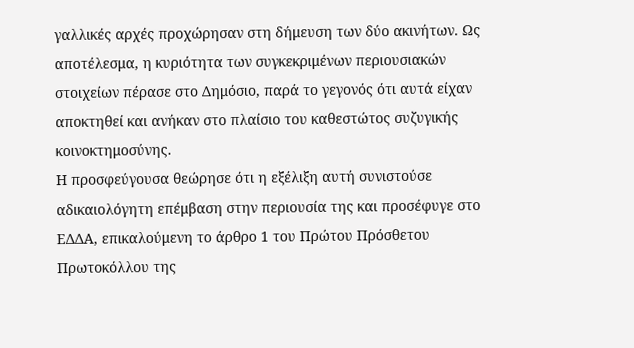γαλλικές αρχές προχώρησαν στη δήμευση των δύο ακινήτων. Ως αποτέλεσμα, η κυριότητα των συγκεκριμένων περιουσιακών στοιχείων πέρασε στο Δημόσιο, παρά το γεγονός ότι αυτά είχαν αποκτηθεί και ανήκαν στο πλαίσιο του καθεστώτος συζυγικής κοινοκτημοσύνης.
Η προσφεύγουσα θεώρησε ότι η εξέλιξη αυτή συνιστούσε αδικαιολόγητη επέμβαση στην περιουσία της και προσέφυγε στο ΕΔΔΑ, επικαλούμενη το άρθρο 1 του Πρώτου Πρόσθετου Πρωτοκόλλου της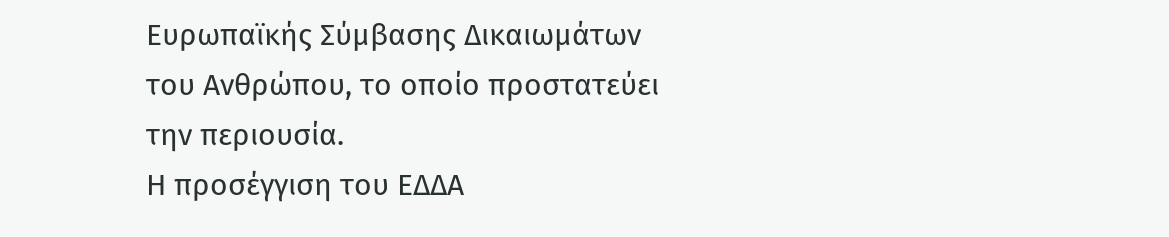Ευρωπαϊκής Σύμβασης Δικαιωμάτων του Ανθρώπου, το οποίο προστατεύει την περιουσία.
Η προσέγγιση του ΕΔΔΑ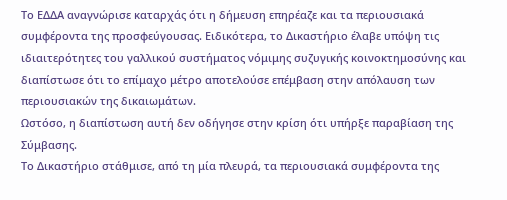Το ΕΔΔΑ αναγνώρισε καταρχάς ότι η δήμευση επηρέαζε και τα περιουσιακά συμφέροντα της προσφεύγουσας. Ειδικότερα, το Δικαστήριο έλαβε υπόψη τις ιδιαιτερότητες του γαλλικού συστήματος νόμιμης συζυγικής κοινοκτημοσύνης και διαπίστωσε ότι το επίμαχο μέτρο αποτελούσε επέμβαση στην απόλαυση των περιουσιακών της δικαιωμάτων.
Ωστόσο, η διαπίστωση αυτή δεν οδήγησε στην κρίση ότι υπήρξε παραβίαση της Σύμβασης.
Το Δικαστήριο στάθμισε, από τη μία πλευρά, τα περιουσιακά συμφέροντα της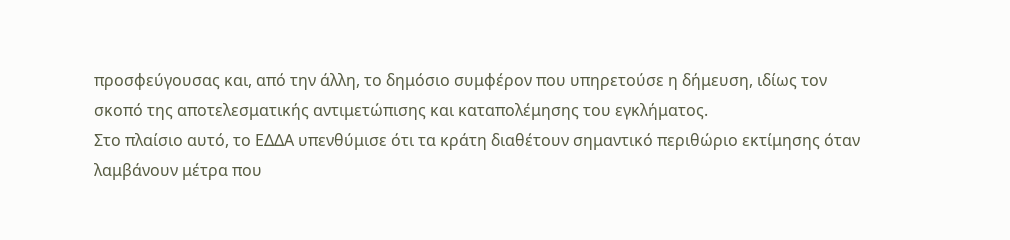προσφεύγουσας και, από την άλλη, το δημόσιο συμφέρον που υπηρετούσε η δήμευση, ιδίως τον σκοπό της αποτελεσματικής αντιμετώπισης και καταπολέμησης του εγκλήματος.
Στο πλαίσιο αυτό, το ΕΔΔΑ υπενθύμισε ότι τα κράτη διαθέτουν σημαντικό περιθώριο εκτίμησης όταν λαμβάνουν μέτρα που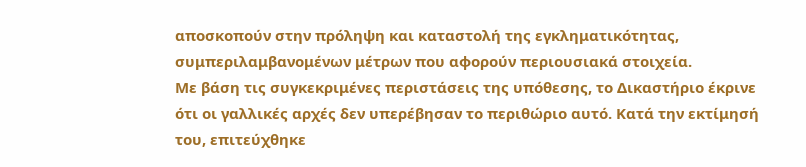αποσκοπούν στην πρόληψη και καταστολή της εγκληματικότητας, συμπεριλαμβανομένων μέτρων που αφορούν περιουσιακά στοιχεία.
Με βάση τις συγκεκριμένες περιστάσεις της υπόθεσης, το Δικαστήριο έκρινε ότι οι γαλλικές αρχές δεν υπερέβησαν το περιθώριο αυτό. Κατά την εκτίμησή του, επιτεύχθηκε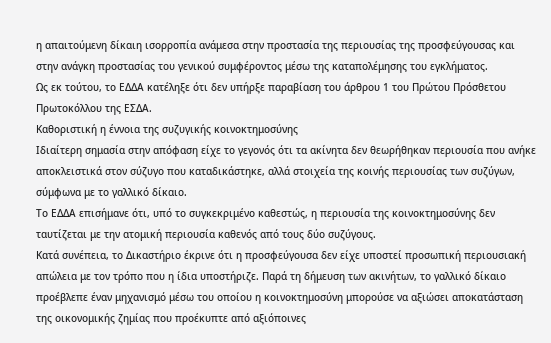η απαιτούμενη δίκαιη ισορροπία ανάμεσα στην προστασία της περιουσίας της προσφεύγουσας και στην ανάγκη προστασίας του γενικού συμφέροντος μέσω της καταπολέμησης του εγκλήματος.
Ως εκ τούτου, το ΕΔΔΑ κατέληξε ότι δεν υπήρξε παραβίαση του άρθρου 1 του Πρώτου Πρόσθετου Πρωτοκόλλου της ΕΣΔΑ.
Καθοριστική η έννοια της συζυγικής κοινοκτημοσύνης
Ιδιαίτερη σημασία στην απόφαση είχε το γεγονός ότι τα ακίνητα δεν θεωρήθηκαν περιουσία που ανήκε αποκλειστικά στον σύζυγο που καταδικάστηκε, αλλά στοιχεία της κοινής περιουσίας των συζύγων, σύμφωνα με το γαλλικό δίκαιο.
Το ΕΔΔΑ επισήμανε ότι, υπό το συγκεκριμένο καθεστώς, η περιουσία της κοινοκτημοσύνης δεν ταυτίζεται με την ατομική περιουσία καθενός από τους δύο συζύγους.
Κατά συνέπεια, το Δικαστήριο έκρινε ότι η προσφεύγουσα δεν είχε υποστεί προσωπική περιουσιακή απώλεια με τον τρόπο που η ίδια υποστήριζε. Παρά τη δήμευση των ακινήτων, το γαλλικό δίκαιο προέβλεπε έναν μηχανισμό μέσω του οποίου η κοινοκτημοσύνη μπορούσε να αξιώσει αποκατάσταση της οικονομικής ζημίας που προέκυπτε από αξιόποινες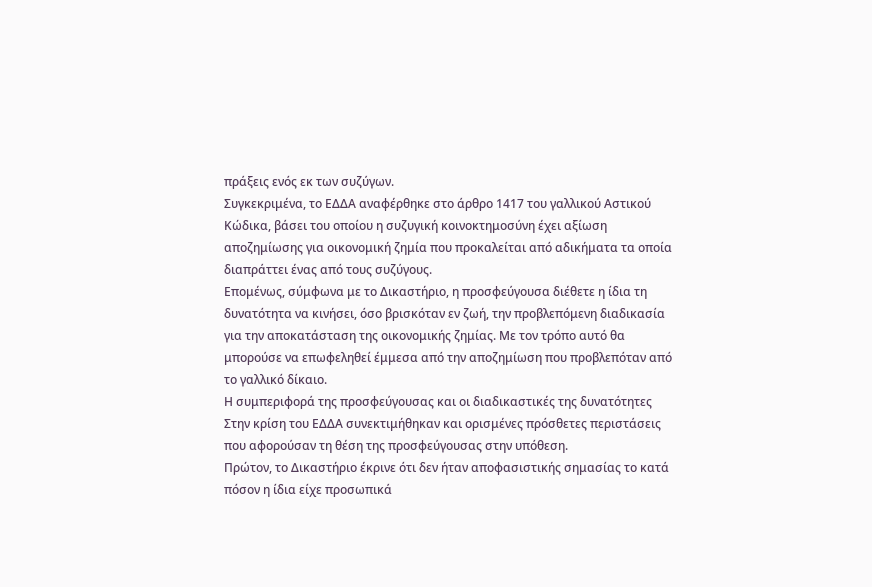πράξεις ενός εκ των συζύγων.
Συγκεκριμένα, το ΕΔΔΑ αναφέρθηκε στο άρθρο 1417 του γαλλικού Αστικού Κώδικα, βάσει του οποίου η συζυγική κοινοκτημοσύνη έχει αξίωση αποζημίωσης για οικονομική ζημία που προκαλείται από αδικήματα τα οποία διαπράττει ένας από τους συζύγους.
Επομένως, σύμφωνα με το Δικαστήριο, η προσφεύγουσα διέθετε η ίδια τη δυνατότητα να κινήσει, όσο βρισκόταν εν ζωή, την προβλεπόμενη διαδικασία για την αποκατάσταση της οικονομικής ζημίας. Με τον τρόπο αυτό θα μπορούσε να επωφεληθεί έμμεσα από την αποζημίωση που προβλεπόταν από το γαλλικό δίκαιο.
Η συμπεριφορά της προσφεύγουσας και οι διαδικαστικές της δυνατότητες
Στην κρίση του ΕΔΔΑ συνεκτιμήθηκαν και ορισμένες πρόσθετες περιστάσεις που αφορούσαν τη θέση της προσφεύγουσας στην υπόθεση.
Πρώτον, το Δικαστήριο έκρινε ότι δεν ήταν αποφασιστικής σημασίας το κατά πόσον η ίδια είχε προσωπικά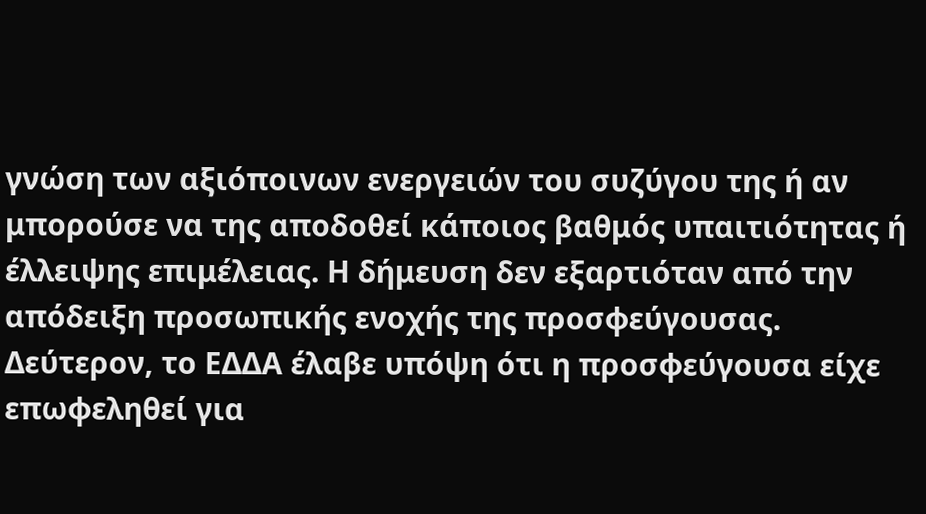γνώση των αξιόποινων ενεργειών του συζύγου της ή αν μπορούσε να της αποδοθεί κάποιος βαθμός υπαιτιότητας ή έλλειψης επιμέλειας. Η δήμευση δεν εξαρτιόταν από την απόδειξη προσωπικής ενοχής της προσφεύγουσας.
Δεύτερον, το ΕΔΔΑ έλαβε υπόψη ότι η προσφεύγουσα είχε επωφεληθεί για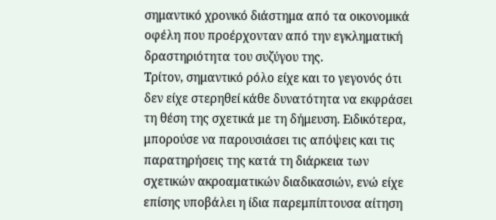σημαντικό χρονικό διάστημα από τα οικονομικά οφέλη που προέρχονταν από την εγκληματική δραστηριότητα του συζύγου της.
Τρίτον, σημαντικό ρόλο είχε και το γεγονός ότι δεν είχε στερηθεί κάθε δυνατότητα να εκφράσει τη θέση της σχετικά με τη δήμευση. Ειδικότερα, μπορούσε να παρουσιάσει τις απόψεις και τις παρατηρήσεις της κατά τη διάρκεια των σχετικών ακροαματικών διαδικασιών, ενώ είχε επίσης υποβάλει η ίδια παρεμπίπτουσα αίτηση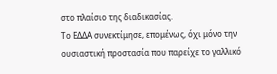στο πλαίσιο της διαδικασίας.
Το ΕΔΔΑ συνεκτίμησε, επομένως, όχι μόνο την ουσιαστική προστασία που παρείχε το γαλλικό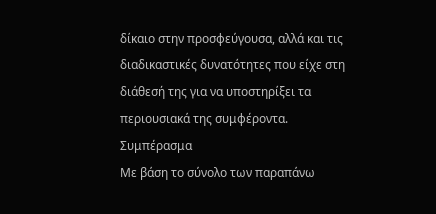δίκαιο στην προσφεύγουσα, αλλά και τις διαδικαστικές δυνατότητες που είχε στη διάθεσή της για να υποστηρίξει τα περιουσιακά της συμφέροντα.
Συμπέρασμα
Με βάση το σύνολο των παραπάνω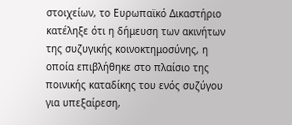στοιχείων, το Ευρωπαϊκό Δικαστήριο κατέληξε ότι η δήμευση των ακινήτων της συζυγικής κοινοκτημοσύνης, η οποία επιβλήθηκε στο πλαίσιο της ποινικής καταδίκης του ενός συζύγου για υπεξαίρεση,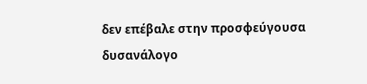δεν επέβαλε στην προσφεύγουσα δυσανάλογο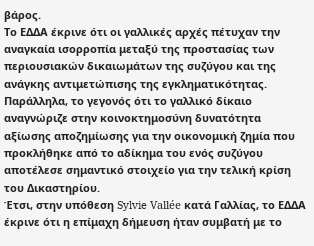βάρος.
Το ΕΔΔΑ έκρινε ότι οι γαλλικές αρχές πέτυχαν την αναγκαία ισορροπία μεταξύ της προστασίας των περιουσιακών δικαιωμάτων της συζύγου και της ανάγκης αντιμετώπισης της εγκληματικότητας. Παράλληλα, το γεγονός ότι το γαλλικό δίκαιο αναγνώριζε στην κοινοκτημοσύνη δυνατότητα αξίωσης αποζημίωσης για την οικονομική ζημία που προκλήθηκε από το αδίκημα του ενός συζύγου αποτέλεσε σημαντικό στοιχείο για την τελική κρίση του Δικαστηρίου.
Έτσι, στην υπόθεση Sylvie Vallée κατά Γαλλίας, το ΕΔΔΑ έκρινε ότι η επίμαχη δήμευση ήταν συμβατή με το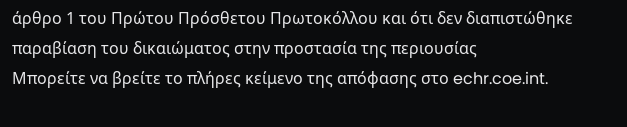άρθρο 1 του Πρώτου Πρόσθετου Πρωτοκόλλου και ότι δεν διαπιστώθηκε παραβίαση του δικαιώματος στην προστασία της περιουσίας
Μπορείτε να βρείτε το πλήρες κείμενο της απόφασης στο echr.coe.int.